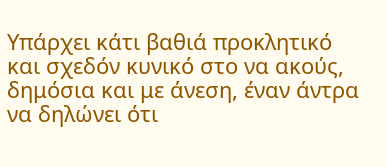Υπάρχει κάτι βαθιά προκλητικό και σχεδόν κυνικό στο να ακούς, δημόσια και με άνεση, έναν άντρα να δηλώνει ότι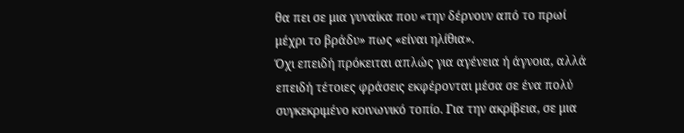θα πει σε μια γυναίκα που «την δέρνουν από το πρωί μέχρι το βράδυ» πως «είναι ηλίθια».
Όχι επειδή πρόκειται απλώς για αγένεια ή άγνοια, αλλά επειδή τέτοιες φράσεις εκφέρονται μέσα σε ένα πολύ συγκεκριμένο κοινωνικό τοπίο. Για την ακρίβεια, σε μια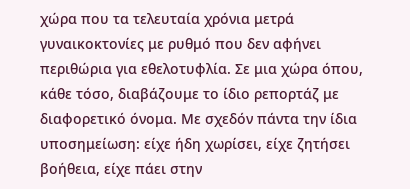χώρα που τα τελευταία χρόνια μετρά γυναικοκτονίες με ρυθμό που δεν αφήνει περιθώρια για εθελοτυφλία. Σε μια χώρα όπου, κάθε τόσο, διαβάζουμε το ίδιο ρεπορτάζ με διαφορετικό όνομα. Με σχεδόν πάντα την ίδια υποσημείωση: είχε ήδη χωρίσει, είχε ζητήσει βοήθεια, είχε πάει στην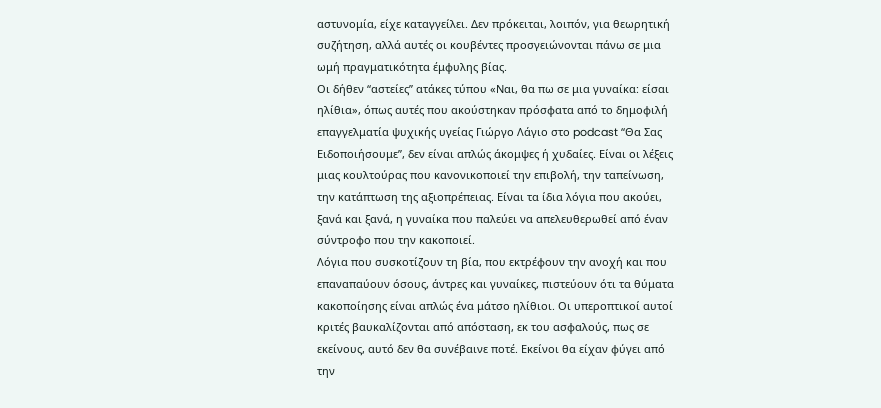αστυνομία, είχε καταγγείλει. Δεν πρόκειται, λοιπόν, για θεωρητική συζήτηση, αλλά αυτές οι κουβέντες προσγειώνονται πάνω σε μια ωμή πραγματικότητα έμφυλης βίας.
Οι δήθεν “αστείες” ατάκες τύπου «Ναι, θα πω σε μια γυναίκα: είσαι ηλίθια», όπως αυτές που ακούστηκαν πρόσφατα από το δημοφιλή επαγγελματία ψυχικής υγείας Γιώργο Λάγιο στο podcast “Θα Σας Ειδοποιήσουμε”, δεν είναι απλώς άκομψες ή χυδαίες. Είναι οι λέξεις μιας κουλτούρας που κανονικοποιεί την επιβολή, την ταπείνωση, την κατάπτωση της αξιοπρέπειας. Είναι τα ίδια λόγια που ακούει, ξανά και ξανά, η γυναίκα που παλεύει να απελευθερωθεί από έναν σύντροφο που την κακοποιεί.
Λόγια που συσκοτίζουν τη βία, που εκτρέφουν την ανοχή και που επαναπαύουν όσους, άντρες και γυναίκες, πιστεύουν ότι τα θύματα κακοποίησης είναι απλώς ένα μάτσο ηλίθιοι. Οι υπεροπτικοί αυτοί κριτές βαυκαλίζονται από απόσταση, εκ του ασφαλούς, πως σε εκείνους, αυτό δεν θα συνέβαινε ποτέ. Εκείνοι θα είχαν φύγει από την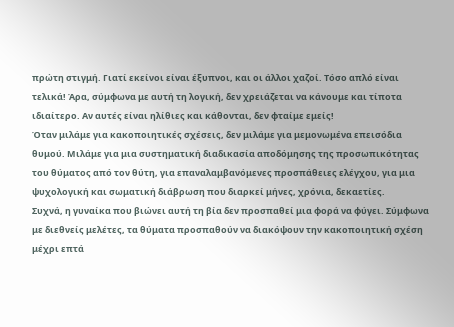πρώτη στιγμή. Γιατί εκείνοι είναι έξυπνοι, και οι άλλοι χαζοί. Τόσο απλό είναι τελικά! Άρα, σύμφωνα με αυτή τη λογική, δεν χρειάζεται να κάνουμε και τίποτα ιδιαίτερο. Αν αυτές είναι ηλίθιες και κάθονται, δεν φταίμε εμείς!
Όταν μιλάμε για κακοποιητικές σχέσεις, δεν μιλάμε για μεμονωμένα επεισόδια θυμού. Μιλάμε για μια συστηματική διαδικασία αποδόμησης της προσωπικότητας του θύματος από τον θύτη, για επαναλαμβανόμενες προσπάθειες ελέγχου, για μια ψυχολογική και σωματική διάβρωση που διαρκεί μήνες, χρόνια, δεκαετίες.
Συχνά, η γυναίκα που βιώνει αυτή τη βία δεν προσπαθεί μια φορά να φύγει. Σύμφωνα με διεθνείς μελέτες, τα θύματα προσπαθούν να διακόψουν την κακοποιητική σχέση μέχρι επτά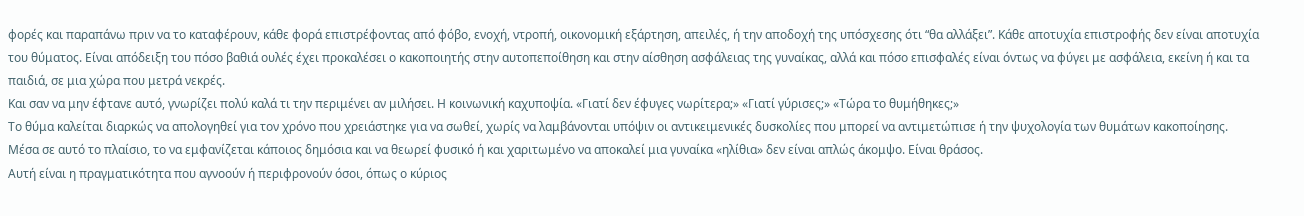φορές και παραπάνω πριν να το καταφέρουν, κάθε φορά επιστρέφοντας από φόβο, ενοχή, ντροπή, οικονομική εξάρτηση, απειλές, ή την αποδοχή της υπόσχεσης ότι “θα αλλάξει”. Κάθε αποτυχία επιστροφής δεν είναι αποτυχία του θύματος. Είναι απόδειξη του πόσο βαθιά ουλές έχει προκαλέσει ο κακοποιητής στην αυτοπεποίθηση και στην αίσθηση ασφάλειας της γυναίκας, αλλά και πόσο επισφαλές είναι όντως να φύγει με ασφάλεια, εκείνη ή και τα παιδιά, σε μια χώρα που μετρά νεκρές.
Και σαν να μην έφτανε αυτό, γνωρίζει πολύ καλά τι την περιμένει αν μιλήσει. Η κοινωνική καχυποψία. «Γιατί δεν έφυγες νωρίτερα;» «Γιατί γύρισες;» «Τώρα το θυμήθηκες;»
Το θύμα καλείται διαρκώς να απολογηθεί για τον χρόνο που χρειάστηκε για να σωθεί, χωρίς να λαμβάνονται υπόψιν οι αντικειμενικές δυσκολίες που μπορεί να αντιμετώπισε ή την ψυχολογία των θυμάτων κακοποίησης.
Μέσα σε αυτό το πλαίσιο, το να εμφανίζεται κάποιος δημόσια και να θεωρεί φυσικό ή και χαριτωμένο να αποκαλεί μια γυναίκα «ηλίθια» δεν είναι απλώς άκομψο. Είναι θράσος.
Αυτή είναι η πραγματικότητα που αγνοούν ή περιφρονούν όσοι, όπως ο κύριος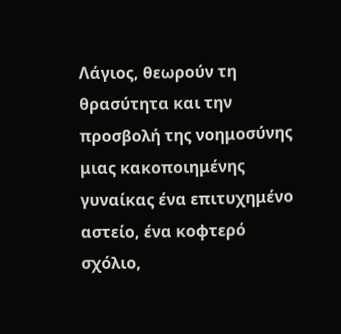Λάγιος, θεωρούν τη θρασύτητα και την προσβολή της νοημοσύνης μιας κακοποιημένης γυναίκας ένα επιτυχημένο αστείο, ένα κοφτερό σχόλιο,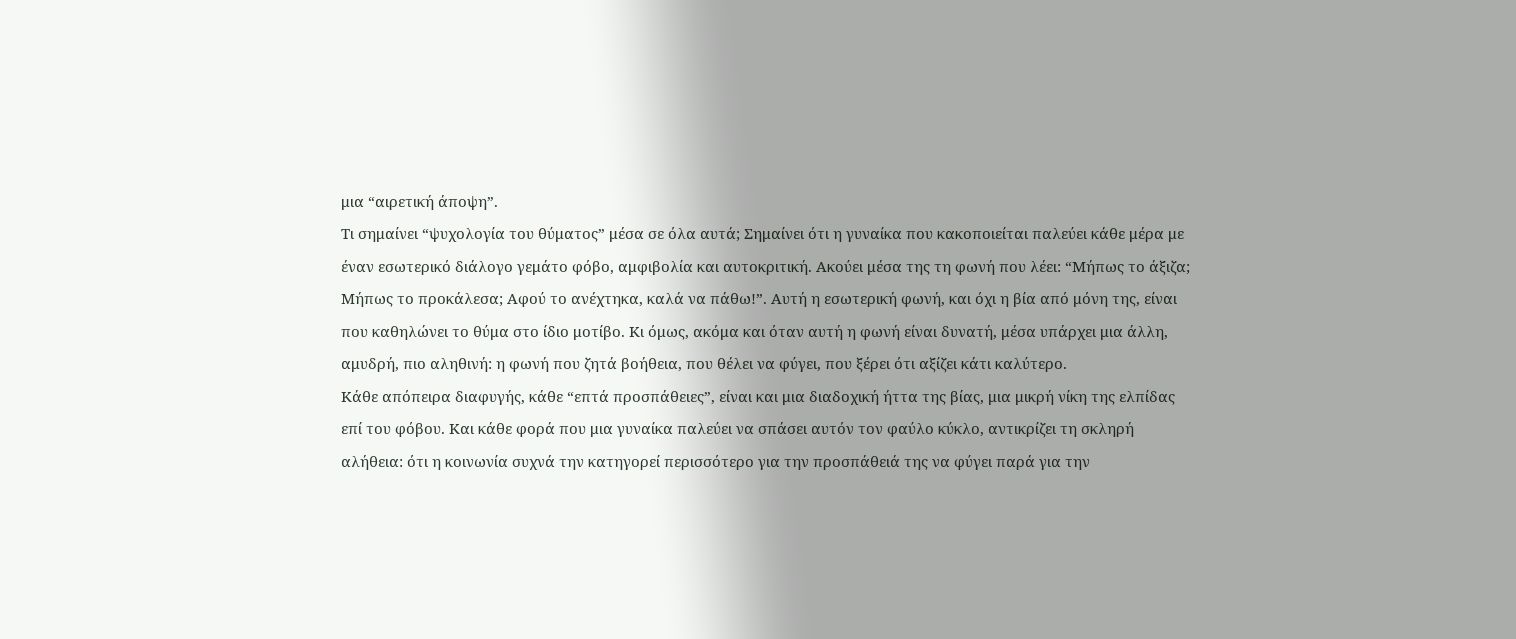μια “αιρετική άποψη”.
Τι σημαίνει “ψυχολογία του θύματος” μέσα σε όλα αυτά; Σημαίνει ότι η γυναίκα που κακοποιείται παλεύει κάθε μέρα με έναν εσωτερικό διάλογο γεμάτο φόβο, αμφιβολία και αυτοκριτική. Ακούει μέσα της τη φωνή που λέει: “Μήπως το άξιζα; Μήπως το προκάλεσα; Αφού το ανέχτηκα, καλά να πάθω!”. Αυτή η εσωτερική φωνή, και όχι η βία από μόνη της, είναι που καθηλώνει το θύμα στο ίδιο μοτίβο. Κι όμως, ακόμα και όταν αυτή η φωνή είναι δυνατή, μέσα υπάρχει μια άλλη, αμυδρή, πιο αληθινή: η φωνή που ζητά βοήθεια, που θέλει να φύγει, που ξέρει ότι αξίζει κάτι καλύτερο.
Κάθε απόπειρα διαφυγής, κάθε “επτά προσπάθειες”, είναι και μια διαδοχική ήττα της βίας, μια μικρή νίκη της ελπίδας επί του φόβου. Και κάθε φορά που μια γυναίκα παλεύει να σπάσει αυτόν τον φαύλο κύκλο, αντικρίζει τη σκληρή αλήθεια: ότι η κοινωνία συχνά την κατηγορεί περισσότερο για την προσπάθειά της να φύγει παρά για την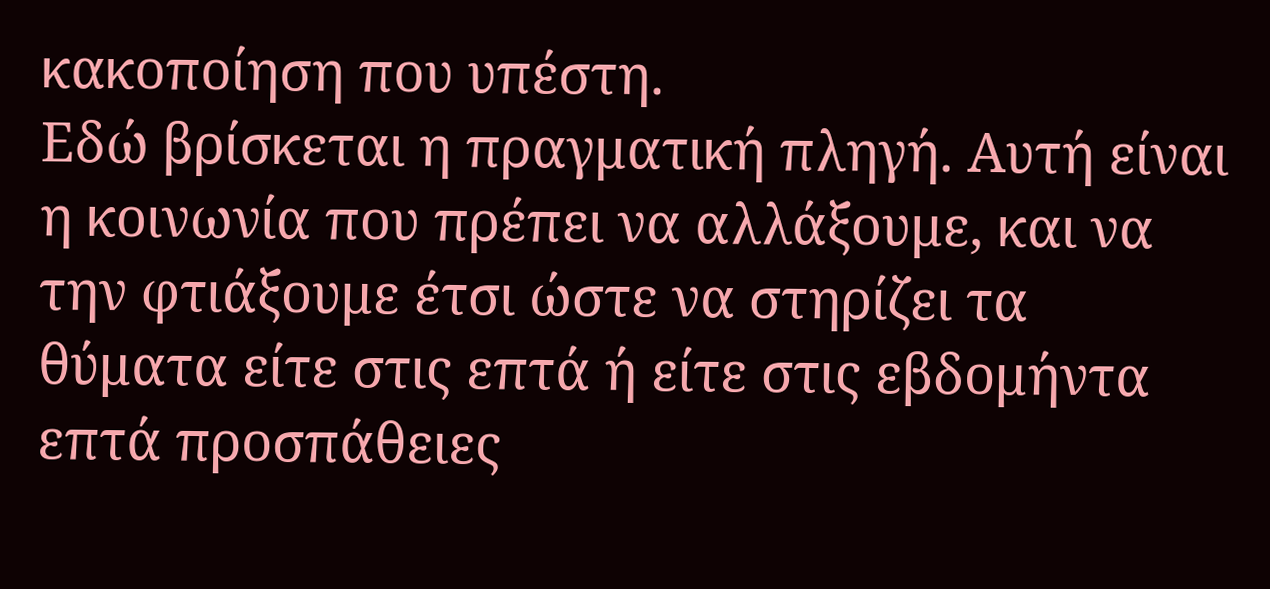κακοποίηση που υπέστη.
Εδώ βρίσκεται η πραγματική πληγή. Αυτή είναι η κοινωνία που πρέπει να αλλάξουμε, και να την φτιάξουμε έτσι ώστε να στηρίζει τα θύματα είτε στις επτά ή είτε στις εβδομήντα επτά προσπάθειες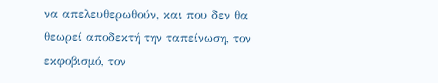να απελευθερωθούν, και που δεν θα θεωρεί αποδεκτή την ταπείνωση, τον εκφοβισμό, τον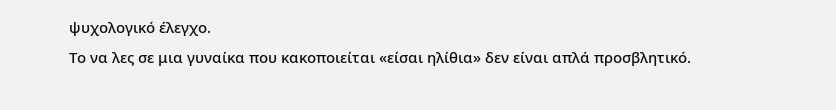ψυχολογικό έλεγχο.
Το να λες σε μια γυναίκα που κακοποιείται «είσαι ηλίθια» δεν είναι απλά προσβλητικό.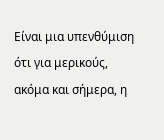Είναι μια υπενθύμιση ότι για μερικούς, ακόμα και σήμερα, η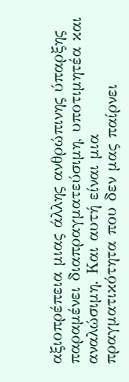αξιοπρέπεια μιας άλλης ανθρώπινης ύπαρξης παραμένει διαπραγματεύσιμη, υποτιμητέα και αναλώσιμη. Και αυτή είναι μια πραγματικότητα που δεν μας παίρνει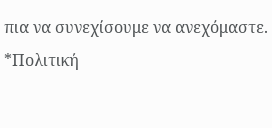πια να συνεχίσουμε να ανεχόμαστε.
*Πολιτική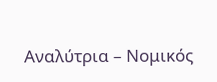Αναλύτρια – Νομικός